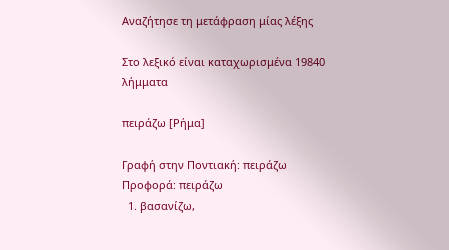Αναζήτησε τη μετάφραση μίας λέξης

Στο λεξικό είναι καταχωρισμένα 19840 λήμματα

πειράζω [Ρήμα]

Γραφή στην Ποντιακή: πειράζω Προφορά: πειράζω
  1. βασανίζω,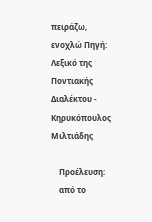πειράζω, ενοχλώ Πηγή: Λεξικό της Ποντιακής Διαλέκτου - Κηρυκόπουλος Μιλτιάδης

    Προέλευση:
    από το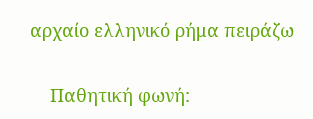αρχαίο ελληνικό ρήμα πειράζω

    Παθητική φωνή: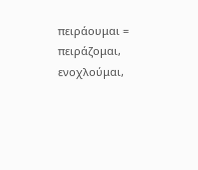πειράουμαι = πειράζομαι, ενοχλούμαι,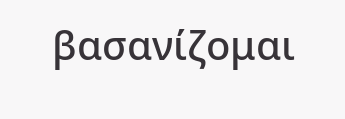βασανίζομαι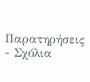Παρατηρήσεις - Σχόλια